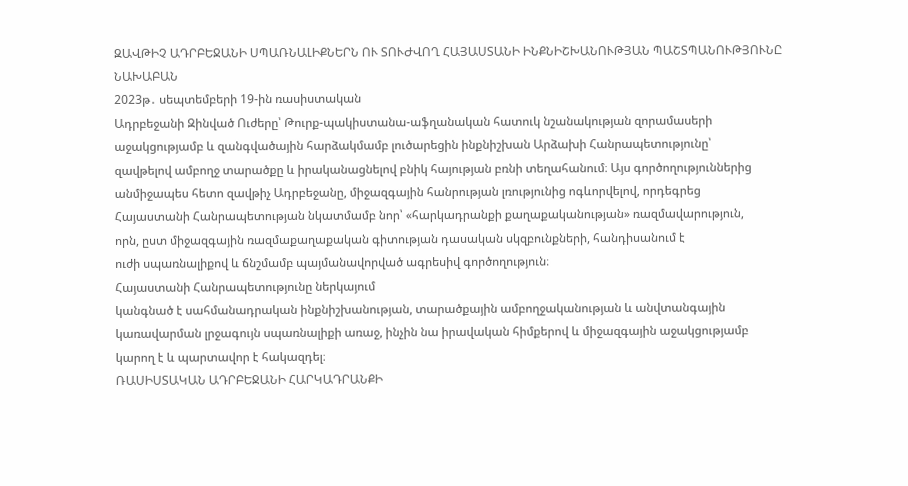ԶԱՎԹԻՉ ԱԴՐԲԵՋԱՆԻ ՍՊԱՌՆԱԼԻՔՆԵՐՆ ՈՒ ՏՈՒԺՎՈՂ ՀԱՅԱՍՏԱՆԻ ԻՆՔՆԻՇԽԱՆՈՒԹՅԱՆ ՊԱՇՏՊԱՆՈՒԹՅՈՒՆԸ
ՆԱԽԱԲԱՆ
2023թ․ սեպտեմբերի 19-ին ռասիստական
Ադրբեջանի Զինված Ուժերը՝ Թուրք-պակիստանա-աֆղանական հատուկ նշանակության զորամասերի
աջակցությամբ և զանգվածային հարձակմամբ լուծարեցին ինքնիշխան Արձախի Հանրապետությունը՝
զավթելով ամբողջ տարածքը և իրականացնելով բնիկ հայության բռնի տեղահանում։ Այս գործողություններից
անմիջապես հետո զավթիչ Ադրբեջանը, միջազգային հանրության լռությունից ոգևորվելով, որդեգրեց
Հայաստանի Հանրապետության նկատմամբ նոր՝ «հարկադրանքի քաղաքականության» ռազմավարություն,
որն, ըստ միջազգային ռազմաքաղաքական գիտության դասական սկզբունքների, հանդիսանում է
ուժի սպառնալիքով և ճնշմամբ պայմանավորված ագրեսիվ գործողություն։
Հայաստանի Հանրապետությունը ներկայում
կանգնած է սահմանադրական ինքնիշխանության, տարածքային ամբողջականության և անվտանգային
կառավարման լրջագույն սպառնալիքի առաջ, ինչին նա իրավական հիմքերով և միջազգային աջակցությամբ
կարող է և պարտավոր է հակազդել։
ՌԱՍԻՍՏԱԿԱՆ ԱԴՐԲԵՋԱՆԻ ՀԱՐԿԱԴՐԱՆՔԻ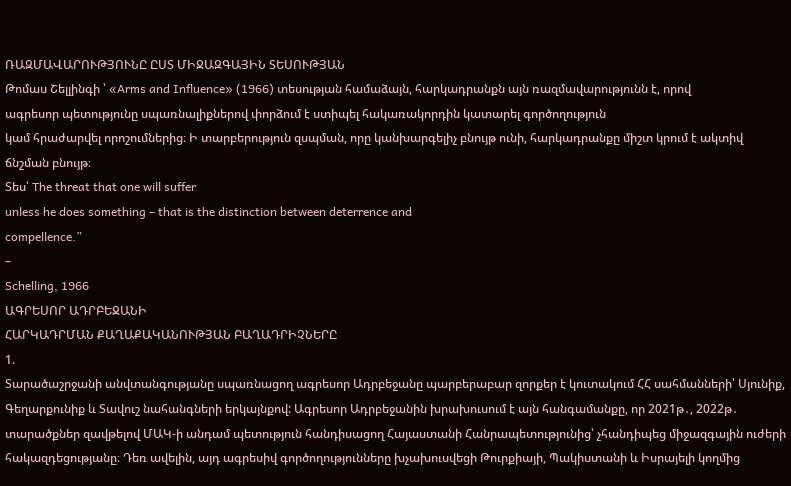ՌԱԶՄԱՎԱՐՈՒԹՅՈՒՆԸ ԸՍՏ ՄԻՋԱԶԳԱՅԻՆ ՏԵՍՈՒԹՅԱՆ
Թոմաս Շելլինգի ՝ «Arms and Influence» (1966) տեսության համաձայն, հարկադրանքն այն ռազմավարությունն է, որով
ագրեսոր պետությունը սպառնալիքներով փորձում է ստիպել հակառակորդին կատարել գործողություն
կամ հրաժարվել որոշումներից։ Ի տարբերություն զսպման, որը կանխարգելիչ բնույթ ունի, հարկադրանքը միշտ կրում է ակտիվ
ճնշման բնույթ։
Տես՝ The threat that one will suffer
unless he does something – that is the distinction between deterrence and
compellence.”
–
Schelling, 1966
ԱԳՐԵՍՈՐ ԱԴՐԲԵՋԱՆԻ
ՀԱՐԿԱԴՐՄԱՆ ՔԱՂԱՔԱԿԱՆՈՒԹՅԱՆ ԲԱՂԱԴՐԻՉՆԵՐԸ
1.
Տարածաշրջանի անվտանգությանը սպառնացող ագրեսոր Ադրբեջանը պարբերաբար զորքեր է կուտակում ՀՀ սահմանների՝ Սյունիք, Գեղարքունիք և Տավուշ նահանգների երկայնքով: Ագրեսոր Ադրբեջանին խրախուսում է այն հանգամանքը, որ 2021թ․, 2022թ․ տարածքներ զավթելով ՄԱԿ-ի անդամ պետություն հանդիսացող Հայաստանի Հանրապետությունից՝ չհանդիպեց միջազգային ուժերի հակազդեցությանը։ Դեռ ավելին, այդ ագրեսիվ գործողությունները խչախուսվեցի Թուրքիայի, Պակիստանի և Իսրայելի կողմից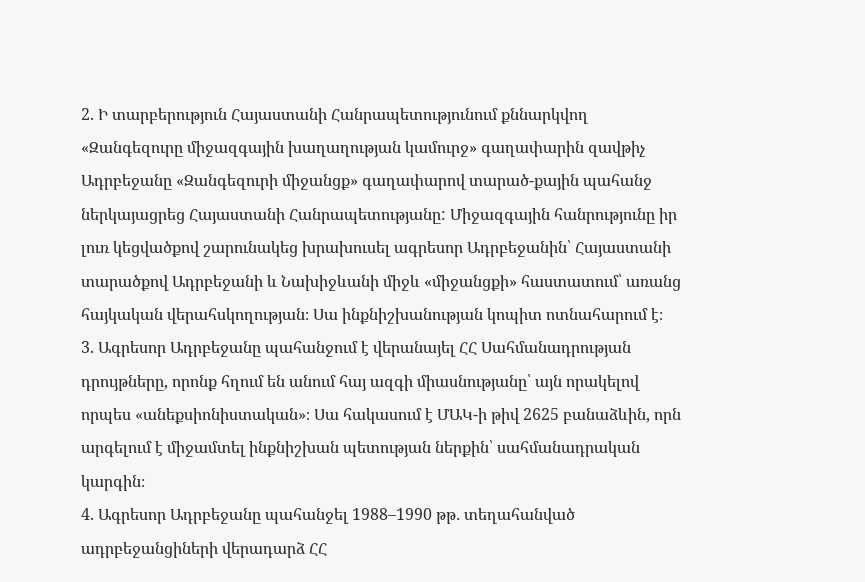2. Ի տարբերություն Հայաստանի Հանրապետությունում քննարկվող «Զանգեզուրը միջազգային խաղաղության կամուրջ» գաղափարին զավթիչ Ադրբեջանը «Զանգեզուրի միջանցք» գաղափարով տարած-քային պահանջ ներկայացրեց Հայաստանի Հանրապետությանը: Միջազգային հանրությունը իր լուռ կեցվածքով շարունակեց խրախուսել ագրեսոր Ադրբեջանին՝ Հայաստանի տարածքով Ադրբեջանի և Նախիջևանի միջև «միջանցքի» հաստատում՝ առանց հայկական վերահսկողության։ Սա ինքնիշխանության կոպիտ ոտնահարում է։
3. Ագրեսոր Ադրբեջանը պահանջում է վերանայել ՀՀ Սահմանադրության դրույթները, որոնք հղում են անում հայ ազգի միասնությանը՝ այն որակելով որպես «անեքսիոնիստական»։ Սա հակասում է ՄԱԿ-ի թիվ 2625 բանաձևին, որն արգելում է միջամտել ինքնիշխան պետության ներքին՝ սահմանադրական կարգին։
4. Ագրեսոր Ադրբեջանը պահանջել 1988–1990 թթ․ տեղահանված ադրբեջանցիների վերադարձ ՀՀ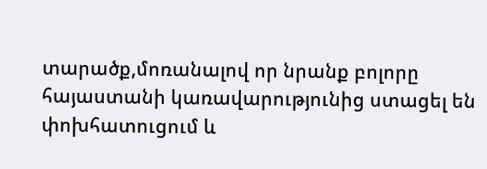տարածք,մոռանալով որ նրանք բոլորը հայաստանի կառավարությունից ստացել են փոխհատուցում և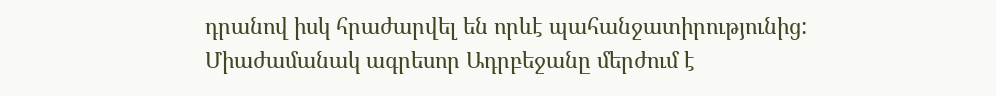դրանով իսկ հրաժարվել են որևէ պահանջատիրությունից: Միաժամանակ ագրեսոր Ադրբեջանը մերժում է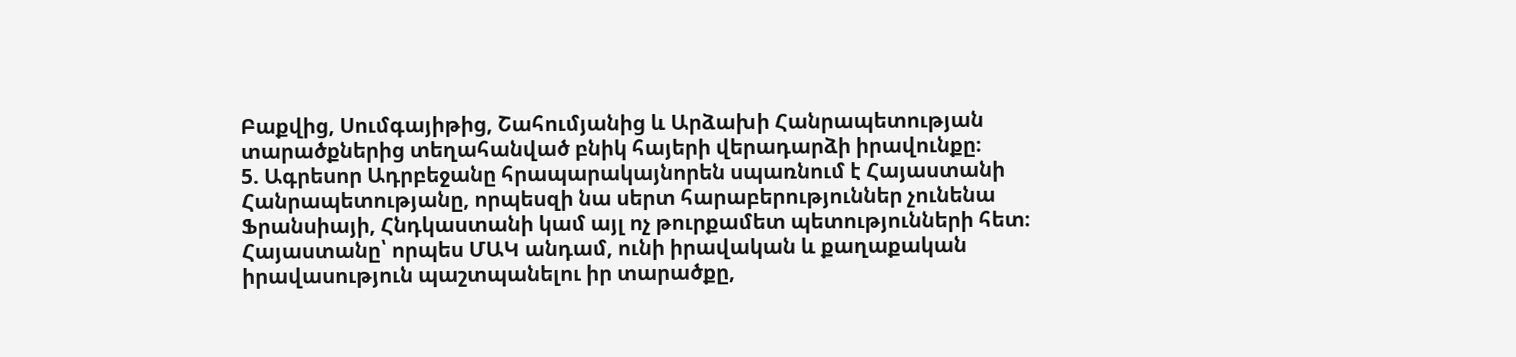Բաքվից, Սումգայիթից, Շահումյանից և Արձախի Հանրապետության տարածքներից տեղահանված բնիկ հայերի վերադարձի իրավունքը։
5. Ագրեսոր Ադրբեջանը հրապարակայնորեն սպառնում է Հայաստանի Հանրապետությանը, որպեսզի նա սերտ հարաբերություններ չունենա Ֆրանսիայի, Հնդկաստանի կամ այլ ոչ թուրքամետ պետությունների հետ։
Հայաստանը՝ որպես ՄԱԿ անդամ, ունի իրավական և քաղաքական իրավասություն պաշտպանելու իր տարածքը,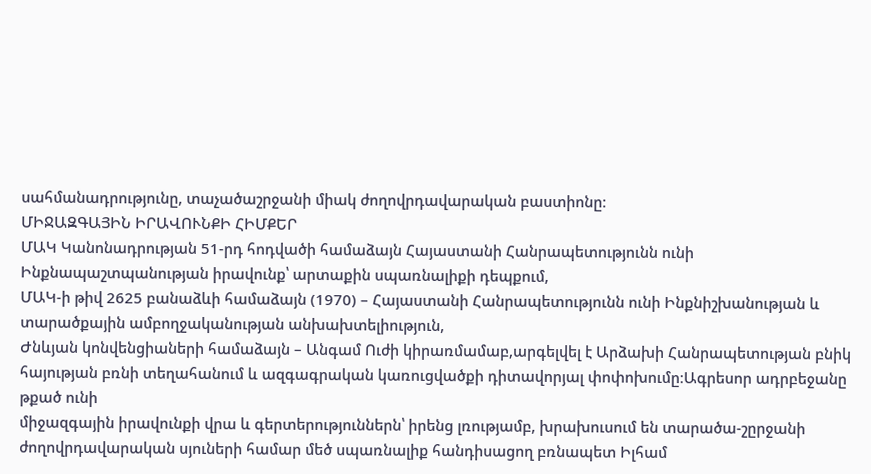սահմանադրությունը, տաչածաշրջանի միակ ժողովրդավարական բաստիոնը։
ՄԻՋԱԶԳԱՅԻՆ ԻՐԱՎՈՒՆՔԻ ՀԻՄՔԵՐ
ՄԱԿ Կանոնադրության 51-րդ հոդվածի համաձայն Հայաստանի Հանրապետությունն ունի Ինքնապաշտպանության իրավունք՝ արտաքին սպառնալիքի դեպքում,
ՄԱԿ-ի թիվ 2625 բանաձևի համաձայն (1970) – Հայաստանի Հանրապետությունն ունի Ինքնիշխանության և տարածքային ամբողջականության անխախտելիություն,
Ժնևյան կոնվենցիաների համաձայն – Անգամ Ուժի կիրառմամաբ,արգելվել է Արձախի Հանրապետության բնիկ հայության բռնի տեղահանում և ազգագրական կառուցվածքի դիտավորյալ փոփոխումը։Ագրեսոր ադրբեջանը թքած ունի
միջազգային իրավունքի վրա և գերտերություններն՝ իրենց լռությամբ, խրախուսում են տարածա-շըրջանի
ժողովրդավարական սյուների համար մեծ սպառնալիք հանդիսացող բռնապետ Իլհամ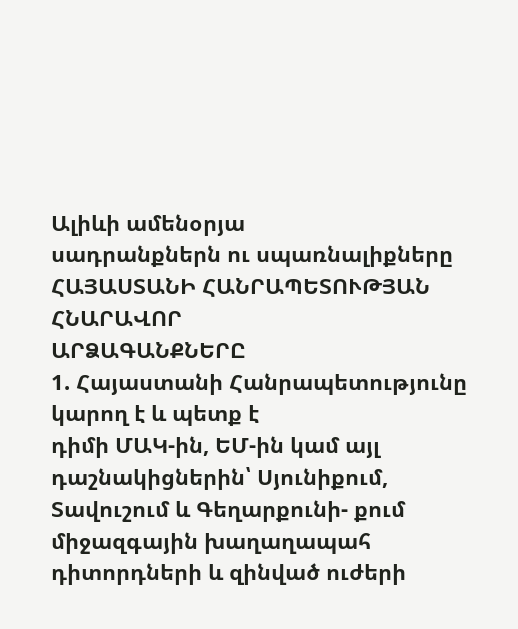Ալիևի ամենօրյա
սադրանքներն ու սպառնալիքները
ՀԱՅԱՍՏԱՆԻ ՀԱՆՐԱՊԵՏՈՒԹՅԱՆ ՀՆԱՐԱՎՈՐ
ԱՐՁԱԳԱՆՔՆԵՐԸ
1. Հայաստանի Հանրապետությունը կարող է և պետք է
դիմի ՄԱԿ-ին, ԵՄ-ին կամ այլ դաշնակիցներին՝ Սյունիքում, Տավուշում և Գեղարքունի- քում
միջազգային խաղաղապահ դիտորդների և զինված ուժերի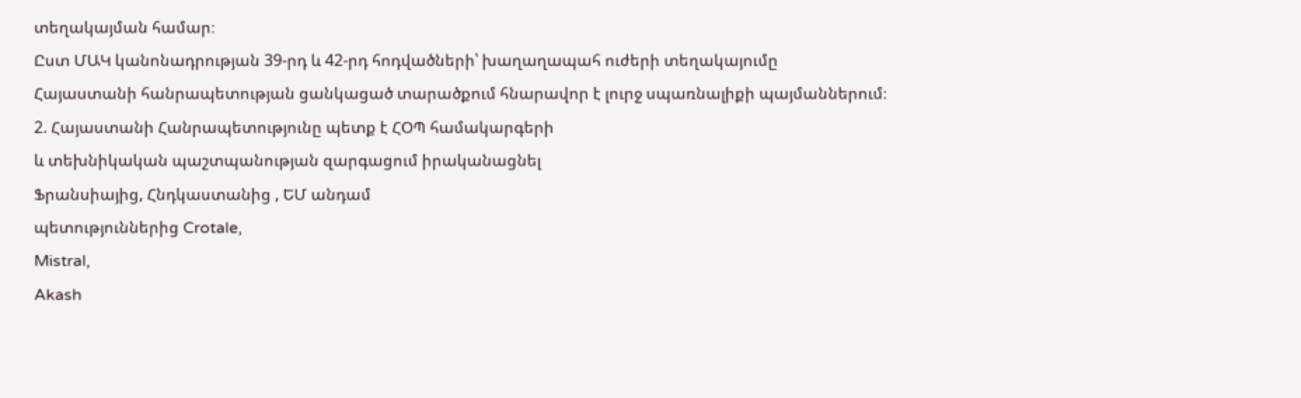տեղակայման համար։
Ըստ ՄԱԿ կանոնադրության 39-րդ և 42-րդ հոդվածների՝ խաղաղապահ ուժերի տեղակայումը
Հայաստանի հանրապետության ցանկացած տարածքում հնարավոր է լուրջ սպառնալիքի պայմաններում։
2. Հայաստանի Հանրապետությունը պետք է ՀՕՊ համակարգերի
և տեխնիկական պաշտպանության զարգացում իրականացնել
Ֆրանսիայից, Հնդկաստանից , ԵՄ անդամ
պետություններից Crotale,
Mistral,
Akash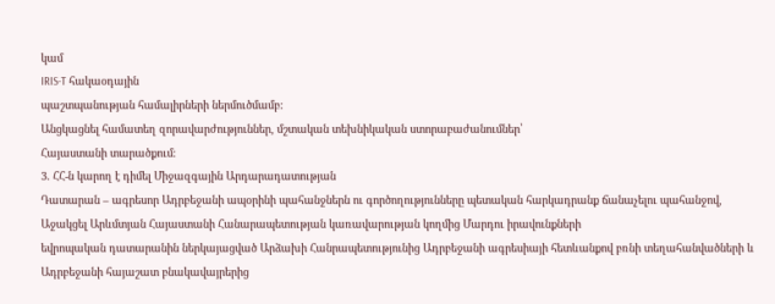կամ
IRIS-T հակաօդային
պաշտպանության համալիրների ներմուծմամբ:
Անցկացնել համատեղ զորավարժություններ, մշտական տեխնիկական ստորաբաժանումներ՝
Հայաստանի տարածքում։
3. ՀՀ-ն կարող է դիմել Միջազգային Արդարադատության
Դատարան – ագրեսոր Ադրբեջանի ապօրինի պահանջներն ու գործողությունները պետական հարկադրանք ճանաչելու պահանջով,
Աջակցել Արևմտյան Հայաստանի Հանարապետության կառավարության կողմից Մարդու իրավունքների
եվրոպական դատարանին ներկայացված Արձախի Հանրապետությունից Ադրբեջանի ագրեսիայի հետևանքով բռնի տեղահանվածների և Ադրբեջանի հայաշատ բնակավայրերից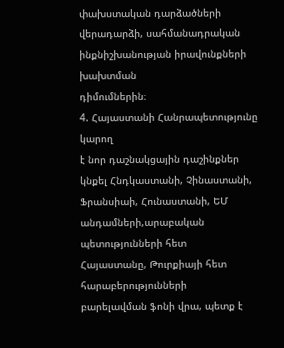փախստական դարձածների վերադարձի, սահմանադրական ինքնիշխանության իրավունքների խախտման
դիմումներին։
4. Հայաստանի Հանրապետությունը կարող
է նոր դաշնակցային դաշինքներ կնքել Հնդկաստանի, Չինաստանի, Ֆրանսիաի, Հունաստանի, ԵՄ
անդամների,արաբական պետությունների հետ
Հայաստանը, Թուրքիայի հետ հարաբերությունների
բարելավման ֆոնի վրա, պետք է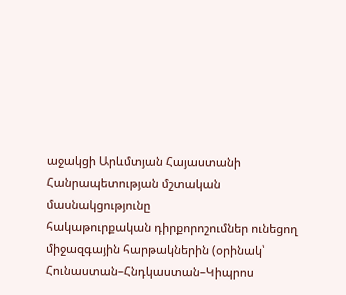աջակցի Արևմտյան Հայաստանի Հանրապետության մշտական մասնակցությունը
հակաթուրքական դիրքորոշումներ ունեցող միջազգային հարթակներին (օրինակ՝ Հունաստան–Հնդկաստան–Կիպրոս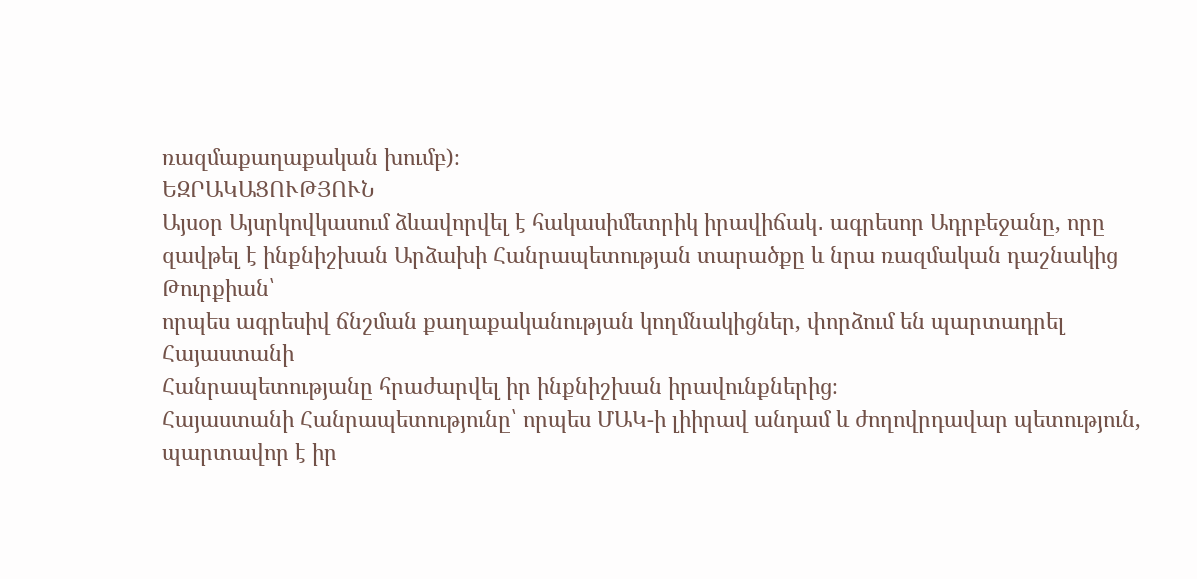ռազմաքաղաքական խումբ)։
ԵԶՐԱԿԱՑՈՒԹՅՈՒՆ
Այսօր Այսրկովկասում ձևավորվել է հակասիմետրիկ իրավիճակ․ ագրեսոր Ադրբեջանը, որը
զավթել է ինքնիշխան Արձախի Հանրապետության տարածքը և նրա ռազմական դաշնակից Թուրքիան՝
որպես ագրեսիվ ճնշման քաղաքականության կողմնակիցներ, փորձում են պարտադրել Հայաստանի
Հանրապետությանը հրաժարվել իր ինքնիշխան իրավունքներից։
Հայաստանի Հանրապետությունը՝ որպես ՄԱԿ-ի լիիրավ անդամ և ժողովրդավար պետություն,
պարտավոր է իր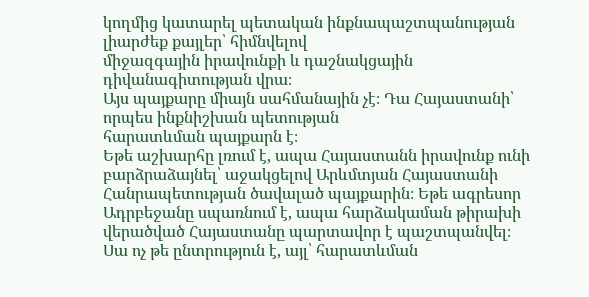կողմից կատարել պետական ինքնապաշտպանության լիարժեք քայլեր՝ հիմնվելով
միջազգային իրավունքի և դաշնակցային դիվանագիտության վրա։
Այս պայքարը միայն սահմանային չէ։ Դա Հայաստանի՝ որպես ինքնիշխան պետության
հարատևման պայքարն է։
Եթե աշխարհը լռում է, ապա Հայաստանն իրավունք ունի բարձրաձայնել՝ աջակցելով Արևմտյան Հայաստանի Հանրապետության ծավալած պայքարին։ Եթե ագրեսոր Ադրբեջանը սպառնում է, ապա հարձակաման թիրախի վերածված Հայաստանը պարտավոր է պաշտպանվել։
Սա ոչ թե ընտրություն է, այլ՝ հարատևման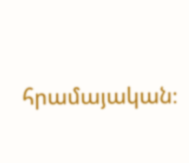հրամայական։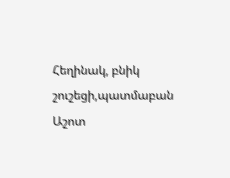Հեղինակ, բնիկ շուշեցի,պատմաբան Աշոտ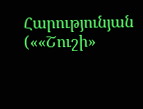Հարությունյան
(««Շուշի»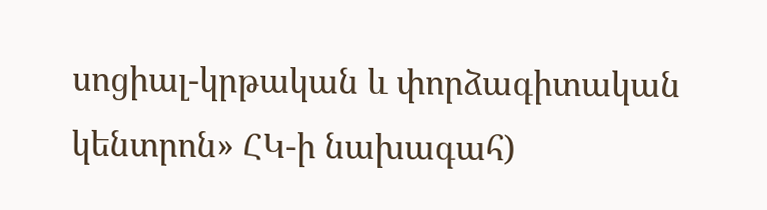սոցիալ-կրթական և փորձագիտական կենտրոն» ՀԿ-ի նախագահ)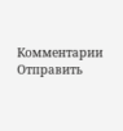Комментарии
Отправить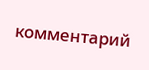комментарий